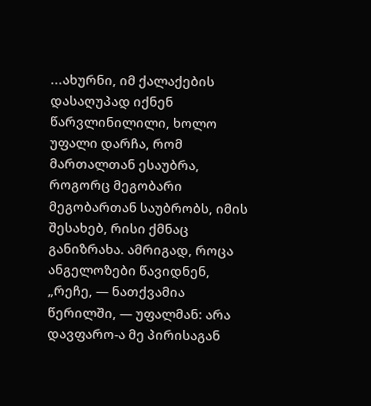...ახურნი, იმ ქალაქების დასაღუპად იქნენ წარვლინილილი, ხოლო უფალი დარჩა, რომ მართალთან ესაუბრა, როგორც მეგობარი მეგობართან საუბრობს, იმის შესახებ, რისი ქმნაც განიზრახა. ამრიგად, როცა ანგელოზები წავიდნენ, „რეჩე, — ნათქვამია წერილში, — უფალმან: არა დავფარო-ა მე პირისაგან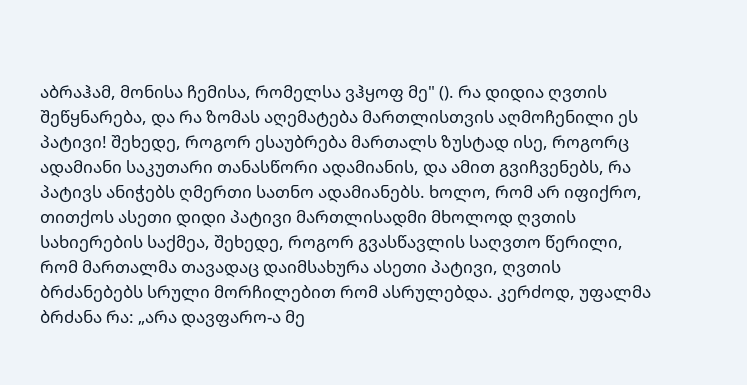აბრაჰამ, მონისა ჩემისა, რომელსა ვჰყოფ მე" (). რა დიდია ღვთის შეწყნარება, და რა ზომას აღემატება მართლისთვის აღმოჩენილი ეს პატივი! შეხედე, როგორ ესაუბრება მართალს ზუსტად ისე, როგორც ადამიანი საკუთარი თანასწორი ადამიანის, და ამით გვიჩვენებს, რა პატივს ანიჭებს ღმერთი სათნო ადამიანებს. ხოლო, რომ არ იფიქრო, თითქოს ასეთი დიდი პატივი მართლისადმი მხოლოდ ღვთის სახიერების საქმეა, შეხედე, როგორ გვასწავლის საღვთო წერილი, რომ მართალმა თავადაც დაიმსახურა ასეთი პატივი, ღვთის ბრძანებებს სრული მორჩილებით რომ ასრულებდა. კერძოდ, უფალმა ბრძანა რა: „არა დავფარო-ა მე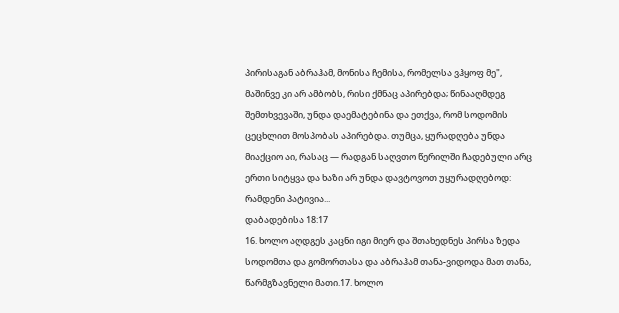პირისაგან აბრაჰამ, მონისა ჩემისა, რომელსა ვჰყოფ მე", მაშინვე კი არ ამბობს, რისი ქმნაც აპირებდა; წინააღმდეგ შემთხვევაში, უნდა დაემატებინა და ეთქვა, რომ სოდომის ცეცხლით მოსპობას აპირებდა. თუმცა, ყურადღება უნდა მიაქციო აი, რასაც — რადგან საღვთო წერილში ჩადებული არც ერთი სიტყვა და ხაზი არ უნდა დავტოვოთ უყურადღებოდ: რამდენი პატივია...
დაბადებისა 18:17
16. ხოლო აღდგეს კაცნი იგი მიერ და შთახედნეს პირსა ზედა სოდომთა და გომორთასა და აბრაჰამ თანა-ვიდოდა მათ თანა, წარმგზავნელი მათი.17. ხოლო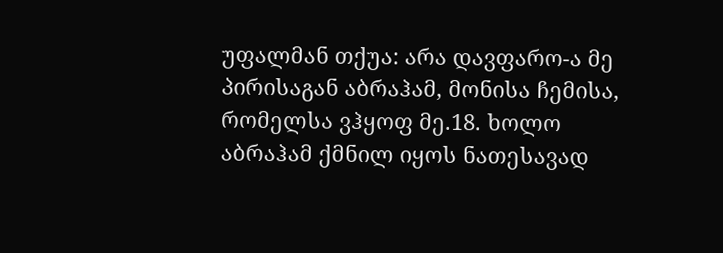უფალმან თქუა: არა დავფარო-ა მე პირისაგან აბრაჰამ, მონისა ჩემისა, რომელსა ვჰყოფ მე.18. ხოლო აბრაჰამ ქმნილ იყოს ნათესავად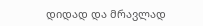დიდად და მრავლად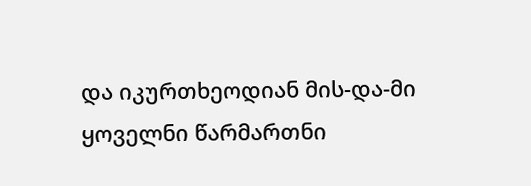და იკურთხეოდიან მის-და-მი ყოველნი წარმართნი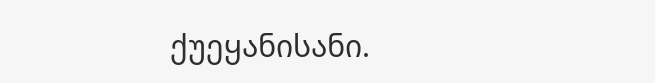ქუეყანისანი.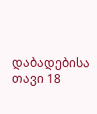დაბადებისა თავი 18